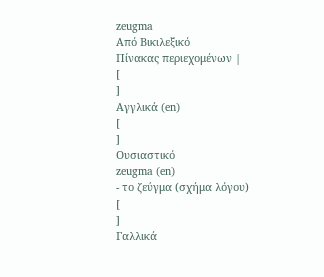zeugma
Από Βικιλεξικό
Πίνακας περιεχομένων |
[
]
Αγγλικά (en)
[
]
Ουσιαστικό
zeugma (en)
- το ζεύγμα (σχήμα λόγου)
[
]
Γαλλικά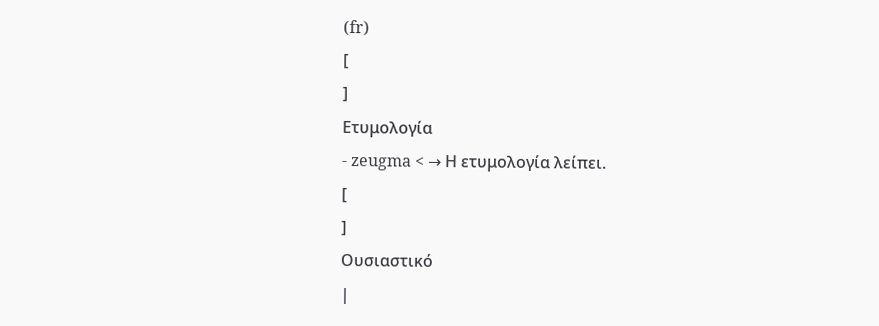(fr)
[
]
Ετυμολογία
- zeugma < → Η ετυμολογία λείπει.
[
]
Ουσιαστικό
|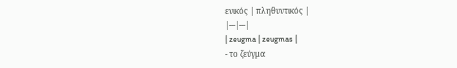ενικός | πληθυντικός |
|---|---|
| zeugma | zeugmas |
- το ζεύγμα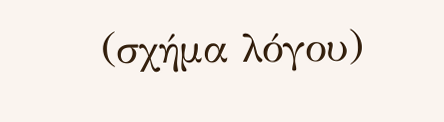(σχήμα λόγου)